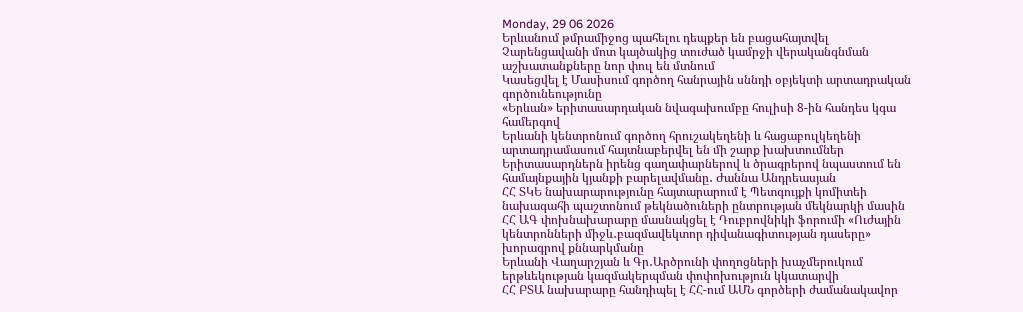Monday, 29 06 2026
Երևանում թմրամիջոց պահելու դեպքեր են բացահայտվել
Չարենցավանի մոտ կայծակից տուժած կամրջի վերականգնման աշխատանքները նոր փուլ են մտնում
Կասեցվել է Մասիսում գործող հանրային սննդի օբյեկտի արտադրական գործունեությունը
«Երևան» երիտասարդական նվագախումբը հուլիսի 8-ին հանդես կգա համերգով
Երևանի կենտրոնում գործող հրուշակեղենի և հացաբուլկեղենի արտադրամասում հայտնաբերվել են մի շարք խախտումներ
Երիտասարդներն իրենց գաղափարներով և ծրագրերով նպաստում են համայնքային կյանքի բարելավմանը․ Ժաննա Անդրեասյան
ՀՀ ՏԿԵ նախարարությունը հայտարարում է Պետգույքի կոմիտեի նախագահի պաշտոնում թեկնածուների ընտրության մեկնարկի մասին
ՀՀ ԱԳ փոխնախարարը մասնակցել է Դուբրովնիկի ֆորումի «Ուժային կենտրոնների միջև․բազմավեկտոր դիվանագիտության դասերը» խորագրով քննարկմանը
Երևանի Վաղարշյան և Գր․Արծրունի փողոցների խաչմերուկում երթևեկության կազմակերպման փոփոխություն կկատարվի
ՀՀ ԲՏԱ նախարարը հանդիպել է ՀՀ-ում ԱՄՆ գործերի ժամանակավոր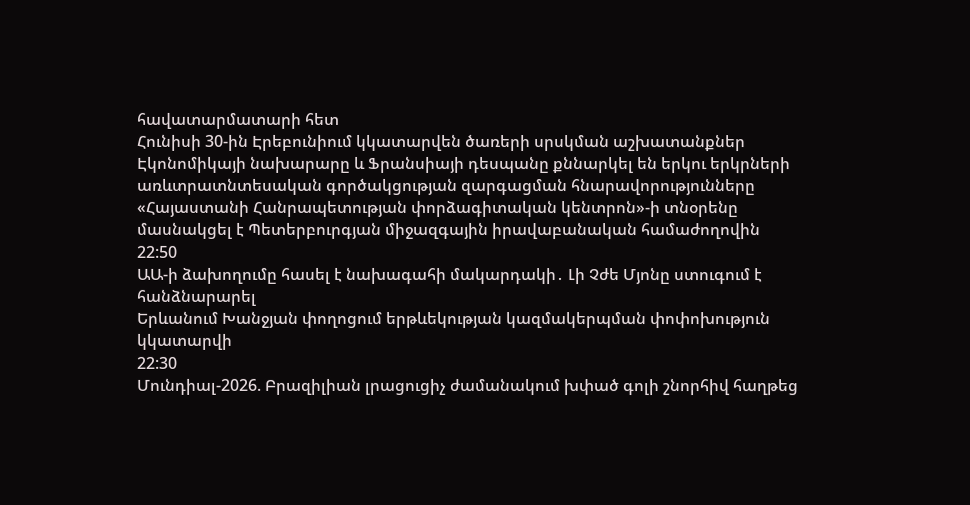հավատարմատարի հետ
Հունիսի 30-ին Էրեբունիում կկատարվեն ծառերի սրսկման աշխատանքներ
Էկոնոմիկայի նախարարը և Ֆրանսիայի դեսպանը քննարկել են երկու երկրների առևտրատնտեսական գործակցության զարգացման հնարավորությունները
«Հայաստանի Հանրապետության փորձագիտական կենտրոն»-ի տնօրենը մասնակցել է Պետերբուրգյան միջազգային իրավաբանական համաժողովին
22:50
ԱԱ-ի ձախողումը հասել է նախագահի մակարդակի․ Լի Չժե Մյոնը ստուգում է հանձնարարել
Երևանում Խանջյան փողոցում երթևեկության կազմակերպման փոփոխություն կկատարվի
22:30
Մունդիալ-2026. Բրազիլիան լրացուցիչ ժամանակում խփած գոլի շնորհիվ հաղթեց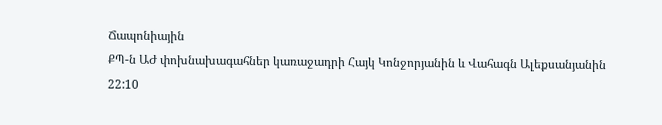Ճապոնիային
ՔՊ-ն ԱԺ փոխնախագահներ կառաջադրի Հայկ Կոնջորյանին և Վահագն Ալեքսանյանին
22:10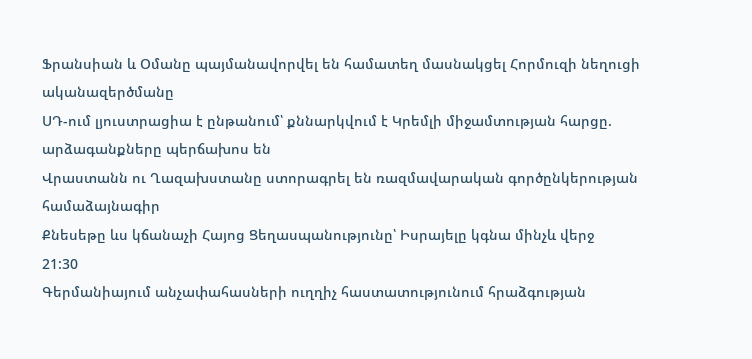Ֆրանսիան և Օմանը պայմանավորվել են համատեղ մասնակցել Հորմուզի նեղուցի ականազերծմանը
ՍԴ-ում լյուստրացիա է ընթանում՝ քննարկվում է Կրեմլի միջամտության հարցը. արձագանքները պերճախոս են
Վրաստանն ու Ղազախստանը ստորագրել են ռազմավարական գործընկերության համաձայնագիր
Քնեսեթը ևս կճանաչի Հայոց Ցեղասպանությունը՝ Իսրայելը կգնա մինչև վերջ
21:30
Գերմանիայում անչափահասների ուղղիչ հաստատությունում հրաձգության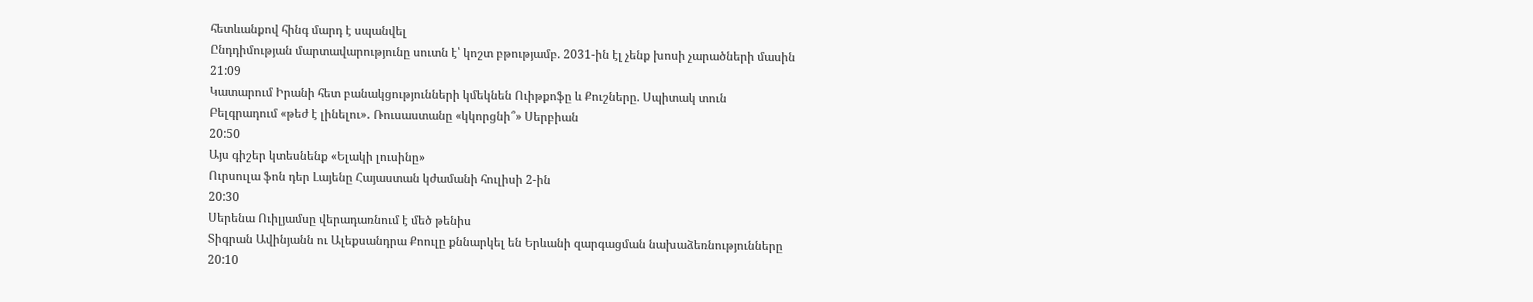հետևանքով հինգ մարդ է սպանվել
Ընդդիմության մարտավարությունը սուտն է՝ կոշտ բթությամբ. 2031-ին էլ չենք խոսի չարածների մասին
21:09
Կատարում Իրանի հետ բանակցությունների կմեկնեն Ուիթքոֆը և Քուշները. Սպիտակ տուն
Բելգրադում «թեժ է լինելու»․ Ռուսաստանը «կկորցնի՞» Սերբիան
20:50
Այս գիշեր կտեսնենք «Ելակի լուսինը»
Ուրսուլա ֆոն դեր Լայենը Հայաստան կժամանի հուլիսի 2-ին
20:30
Սերենա Ուիլյամսը վերադառնում է մեծ թենիս
Տիգրան Ավինյանն ու Ալեքսանդրա Քոուլը քննարկել են Երևանի զարգացման նախաձեռնությունները
20:10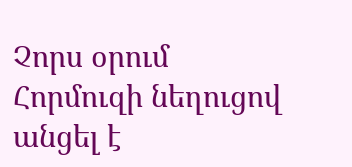Չորս օրում Հորմուզի նեղուցով անցել է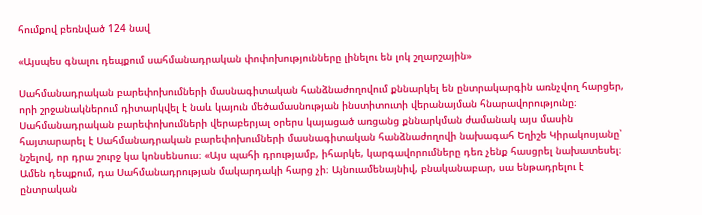հումքով բեռնված 124 նավ

«Այսպես գնալու դեպքում սահմանադրական փոփոխությունները լինելու են լոկ շղարշային»

Սահմանադրական բարեփոխումների մասնագիտական հանձնաժողովում քննարկել են ընտրակարգին առնչվող հարցեր, որի շրջանակներում դիտարկվել է նաև կայուն մեծամասնության ինստիտուտի վերանայման հնարավորությունը։ Սահմանադրական բարեփոխումների վերաբերյալ օրերս կայացած առցանց քննարկման ժամանակ այս մասին հայտարարել է Սահմանադրական բարեփոխումների մասնագիտական հանձնաժողովի նախագահ Եղիշե Կիրակոսյանը՝ նշելով, որ դրա շուրջ կա կոնսենսուս։ «Այս պահի դրությամբ, իհարկե, կարգավորումները դեռ չենք հասցրել նախատեսել։ Ամեն դեպքում, դա Սահմանադրության մակարդակի հարց չի։ Այնուամենայնիվ, բնականաբար, սա ենթադրելու է ընտրական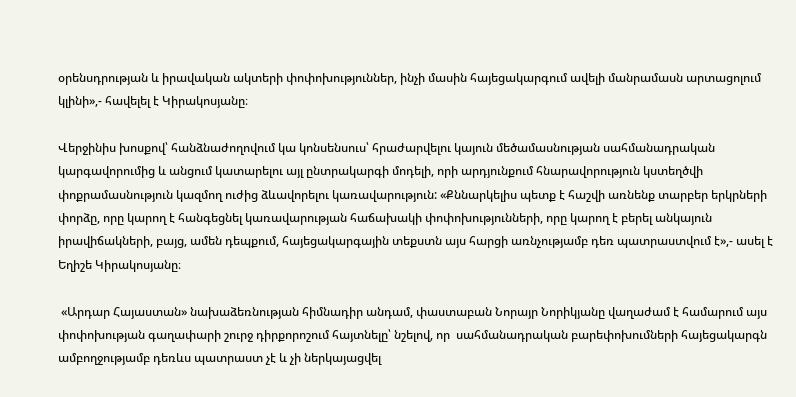օրենսդրության և իրավական ակտերի փոփոխություններ, ինչի մասին հայեցակարգում ավելի մանրամասն արտացոլում կլինի»,- հավելել է Կիրակոսյանը։

Վերջինիս խոսքով՝ հանձնաժողովում կա կոնսենսուս՝ հրաժարվելու կայուն մեծամասնության սահմանադրական կարգավորումից և անցում կատարելու այլ ընտրակարգի մոդելի, որի արդյունքում հնարավորություն կստեղծվի փոքրամասնություն կազմող ուժից ձևավորելու կառավարություն: «Քննարկելիս պետք է հաշվի առնենք տարբեր երկրների փորձը, որը կարող է հանգեցնել կառավարության հաճախակի փոփոխությունների, որը կարող է բերել անկայուն իրավիճակների, բայց, ամեն դեպքում, հայեցակարգային տեքստն այս հարցի առնչությամբ դեռ պատրաստվում է»,- ասել է Եղիշե Կիրակոսյանը։

 «Արդար Հայաստան» նախաձեռնության հիմնադիր անդամ, փաստաբան Նորայր Նորիկյանը վաղաժամ է համարում այս փոփոխության գաղափարի շուրջ դիրքորոշում հայտնելը՝ նշելով, որ  սահմանադրական բարեփոխումների հայեցակարգն ամբողջությամբ դեռևս պատրաստ չէ և չի ներկայացվել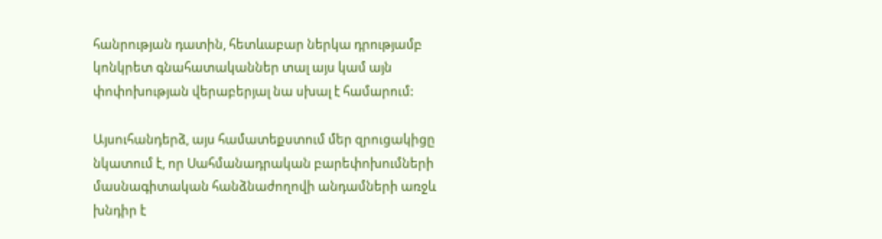հանրության դատին, հետևաբար ներկա դրությամբ կոնկրետ գնահատականներ տալ այս կամ այն փոփոխության վերաբերյալ նա սխալ է համարում:

Այսուհանդերձ, այս համատեքստում մեր զրուցակիցը նկատում է, որ Սահմանադրական բարեփոխումների մասնագիտական հանձնաժողովի անդամների առջև խնդիր է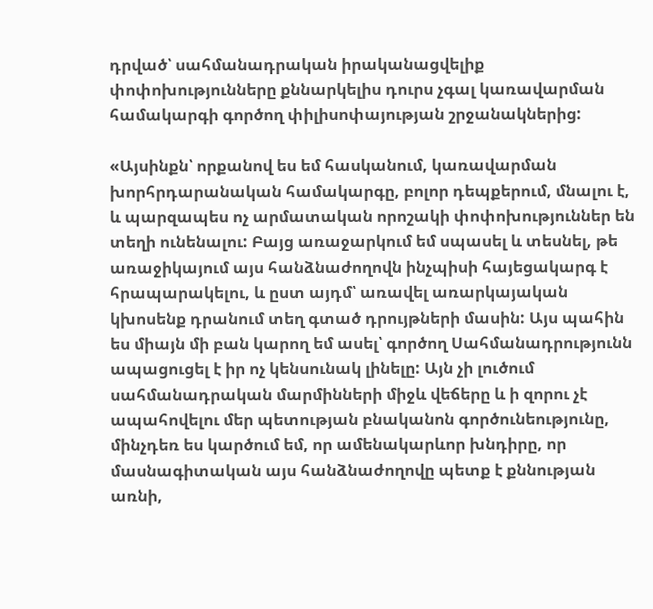դրված՝ սահմանադրական իրականացվելիք փոփոխությունները քննարկելիս դուրս չգալ կառավարման համակարգի գործող փիլիսոփայության շրջանակներից:

«Այսինքն՝ որքանով ես եմ հասկանում, կառավարման խորհրդարանական համակարգը, բոլոր դեպքերում, մնալու է, և պարզապես ոչ արմատական որոշակի փոփոխություններ են տեղի ունենալու: Բայց առաջարկում եմ սպասել և տեսնել, թե առաջիկայում այս հանձնաժողովն ինչպիսի հայեցակարգ է հրապարակելու, և ըստ այդմ՝ առավել առարկայական կխոսենք դրանում տեղ գտած դրույթների մասին: Այս պահին ես միայն մի բան կարող եմ ասել՝ գործող Սահմանադրությունն ապացուցել է իր ոչ կենսունակ լինելը: Այն չի լուծում սահմանադրական մարմինների միջև վեճերը և ի զորու չէ ապահովելու մեր պետության բնականոն գործունեությունը, մինչդեռ ես կարծում եմ, որ ամենակարևոր խնդիրը, որ մասնագիտական այս հանձնաժողովը պետք է քննության առնի,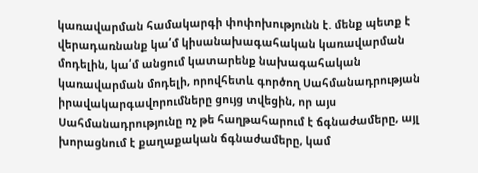կառավարման համակարգի փոփոխությունն է. մենք պետք է վերադառնանք կա՛մ կիսանախագահական կառավարման մոդելին, կա՛մ անցում կատարենք նախագահական կառավարման մոդելի, որովհետև գործող Սահմանադրության իրավակարգավորումները ցույց տվեցին, որ այս Սահմանադրությունը ոչ թե հաղթահարում է ճգնաժամերը, այլ խորացնում է քաղաքական ճգնաժամերը, կամ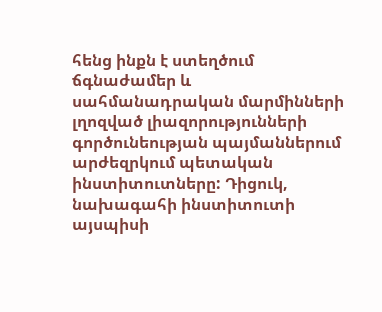հենց ինքն է ստեղծում ճգնաժամեր և սահմանադրական մարմինների լղոզված լիազորությունների գործունեության պայմաններում արժեզրկում պետական ինստիտուտները: Դիցուկ, նախագահի ինստիտուտի այսպիսի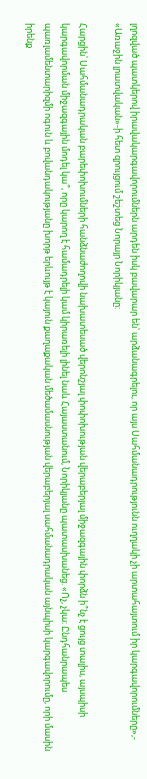լղոզված պատկերով իրավակարգավորումներն արդեն իսկ բավարար են՝ արձանագրելու, որ այս Սահմանադրությունն ուղղակի չի արտահայտում իր կարգավորումները»,- «Առաջին լրատվական»-ի հետ զրույցում շեշտեց Նորայր Նորիկյանը:

Հարցին՝ Սահմանադրական բարեփոխումների հանձնաժողովի նախատեսած վերոնշյալ փոփոխության վերաբերյալ միջազգային փորձն ի՞նչ է ցույց տալիս, այսպիսի կարգավորման միջազգային մոդել կա՞, որը կարող է համադրելի կամ կիրառելի լինել նաև Հայաստանում, Նորիկյանը պատասխանեց. «Ոչ, չկա: Ընդհանրապես պառլամենտարիզմի ոգուն և բովանդակությանը խորթ երևույթ է կայուն քաղաքական մեծամասնության վերաբերյալ սահմանադրական այնպիսի կարգավորումը, որի մասին իրենք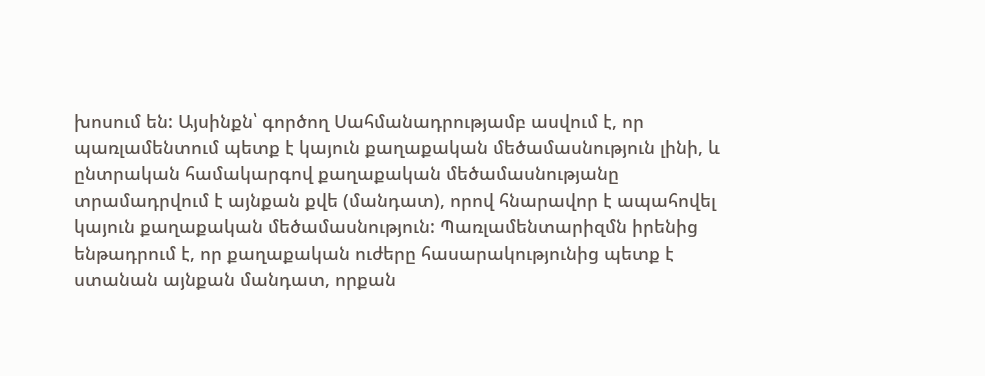խոսում են: Այսինքն՝ գործող Սահմանադրությամբ ասվում է, որ պառլամենտում պետք է կայուն քաղաքական մեծամասնություն լինի, և ընտրական համակարգով քաղաքական մեծամասնությանը տրամադրվում է այնքան քվե (մանդատ), որով հնարավոր է ապահովել կայուն քաղաքական մեծամասնություն: Պառլամենտարիզմն իրենից ենթադրում է, որ քաղաքական ուժերը հասարակությունից պետք է ստանան այնքան մանդատ, որքան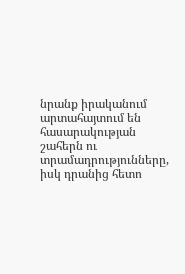նրանք իրականում արտահայտում են հասարակության շահերն ու տրամադրությունները, իսկ դրանից հետո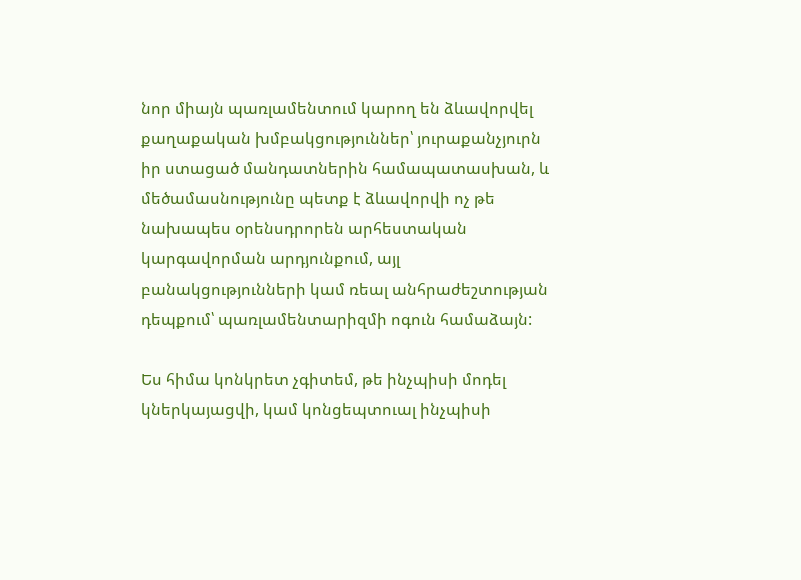նոր միայն պառլամենտում կարող են ձևավորվել քաղաքական խմբակցություններ՝ յուրաքանչյուրն իր ստացած մանդատներին համապատասխան, և մեծամասնությունը պետք է ձևավորվի ոչ թե նախապես օրենսդրորեն արհեստական կարգավորման արդյունքում, այլ բանակցությունների կամ ռեալ անհրաժեշտության դեպքում՝ պառլամենտարիզմի ոգուն համաձայն:

Ես հիմա կոնկրետ չգիտեմ, թե ինչպիսի մոդել կներկայացվի, կամ կոնցեպտուալ ինչպիսի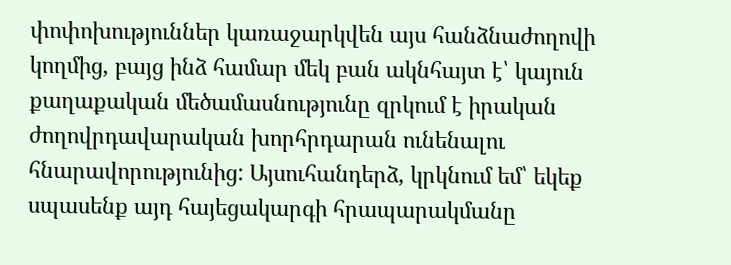փոփոխություններ կառաջարկվեն այս հանձնաժողովի կողմից, բայց ինձ համար մեկ բան ակնհայտ է՝ կայուն քաղաքական մեծամասնությունը զրկում է իրական ժողովրդավարական խորհրդարան ունենալու հնարավորությունից: Այսուհանդերձ, կրկնում եմ՝ եկեք սպասենք այդ հայեցակարգի հրապարակմանը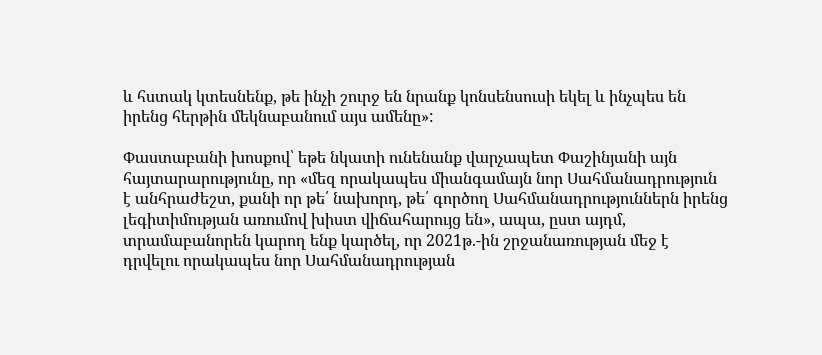և հստակ կտեսնենք, թե ինչի շուրջ են նրանք կոնսենսուսի եկել և ինչպես են իրենց հերթին մեկնաբանում այս ամենը»:

Փաստաբանի խոսքով՝ եթե նկատի ունենանք վարչապետ Փաշինյանի այն հայտարարությունը, որ «մեզ որակապես միանգամայն նոր Սահմանադրություն է անհրաժեշտ, քանի որ թե՛ նախորդ, թե՛ գործող Սահմանադրություններն իրենց լեգիտիմության առումով խիստ վիճահարույց են», ապա, ըստ այդմ, տրամաբանորեն կարող ենք կարծել, որ 2021թ.-ին շրջանառության մեջ է դրվելու որակապես նոր Սահմանադրության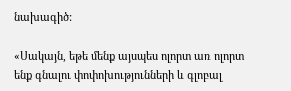նախագիծ:

«Սակայն, եթե մենք այսպես ոլորտ առ ոլորտ ենք գնալու փոփոխությունների և գլոբալ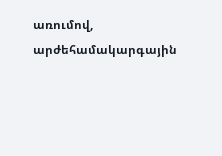առումով, արժեհամակարգային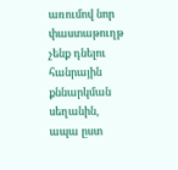առումով նոր փաստաթուղթ չենք դնելու հանրային քննարկման սեղանին, ապա ըստ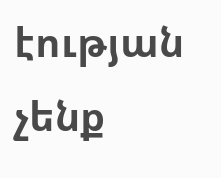էության չենք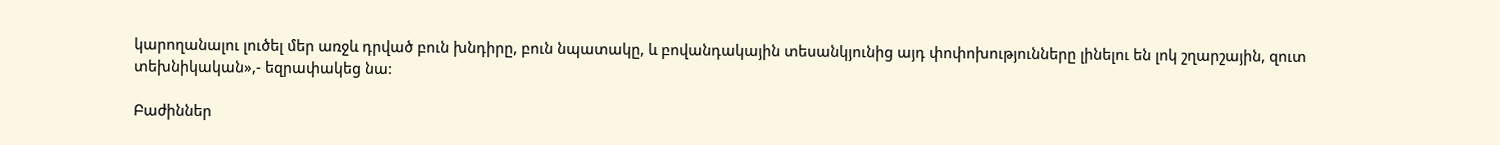կարողանալու լուծել մեր առջև դրված բուն խնդիրը, բուն նպատակը, և բովանդակային տեսանկյունից այդ փոփոխությունները լինելու են լոկ շղարշային, զուտ տեխնիկական»,- եզրափակեց նա:

Բաժիններ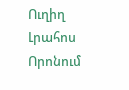Ուղիղ
Լրահոս
Որոնում